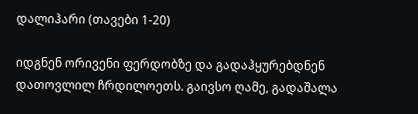დალიჰარი (თავები 1-20)

იდგნენ ორივენი ფერდობზე და გადაჰყურებდნენ დათოვლილ ჩრდილოეთს. გაივსო ღამე, გადაშალა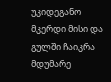უკიდეგანო მკერდი მისი და გულში ჩაიკრა მდუმარე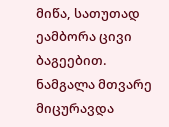მიწა, სათუთად ეამბორა ცივი ბაგეებით. ნამგალა მთვარე მიცურავდა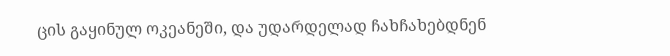ცის გაყინულ ოკეანეში, და უდარდელად ჩახჩახებდნენ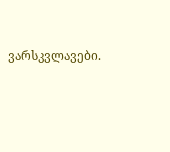ვარსკვლავები.